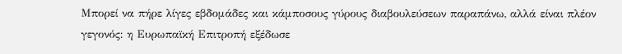Μπορεί να πήρε λίγες εβδομάδες και κάμποσους γύρους διαβουλεύσεων παραπάνω, αλλά είναι πλέον γεγονός: η Ευρωπαϊκή Επιτροπή εξέδωσε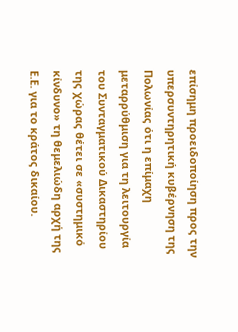επίσημη προειδοποίηση προς την υπερσυντηρητική κυβέρνηση της Πολωνίας ότι η επίμαχη μεταρρύθμιση για τη λειτουργία του Συνταγματικού Δικαστηρίου της χώρας θέτει σε «συστημικό κίνδυνο» τη θεμελιώδη αρχή της Ε.Ε. για το κράτος δικαίου.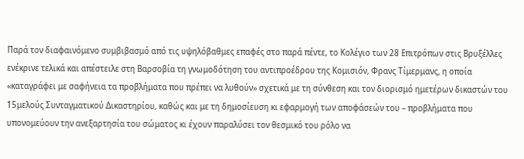Παρά τον διαφαινόμενο συμβιβασμό από τις υψηλόβαθμες επαφές στο παρά πέντε, το Κολέγιο των 28 Επιτρόπων στις Βρυξέλλες ενέκρινε τελικά και απέστειλε στη Βαρσοβία τη γνωμοδότηση του αντιπροέδρου της Κομισιόν, Φρανς Τίμερμανς, η οποία «καταγράφει με σαφήνεια τα προβλήματα που πρέπει να λυθούν» σχετικά με τη σύνθεση και τον διορισμό ημετέρων δικαστών του 15μελούς Συνταγματικού Δικαστηρίου, καθώς και με τη δημοσίευση κι εφαρμογή των αποφάσεών του – προβλήματα που υπονομεύουν την ανεξαρτησία του σώματος κι έχουν παραλύσει τον θεσμικό του ρόλο να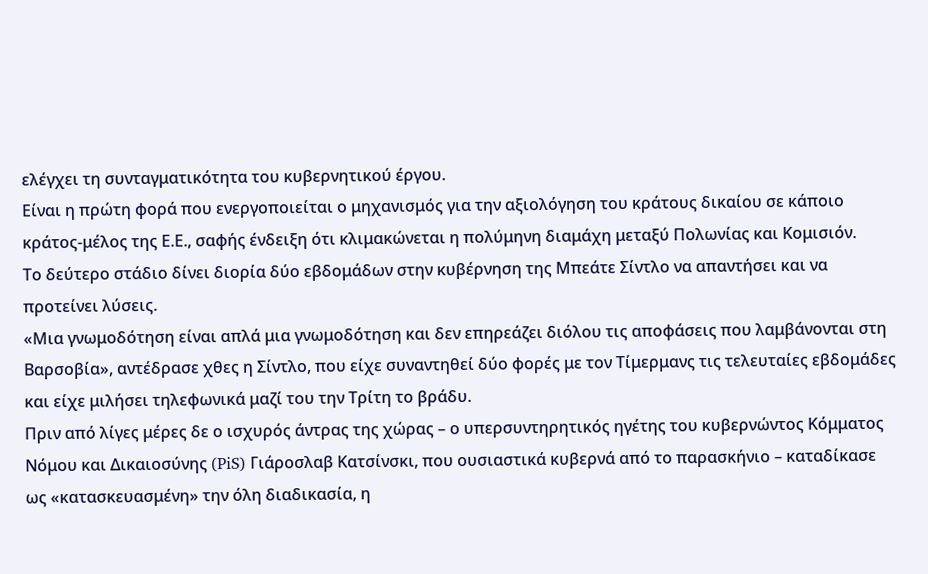ελέγχει τη συνταγματικότητα του κυβερνητικού έργου.
Είναι η πρώτη φορά που ενεργοποιείται ο μηχανισμός για την αξιολόγηση του κράτους δικαίου σε κάποιο κράτος-μέλος της Ε.Ε., σαφής ένδειξη ότι κλιμακώνεται η πολύμηνη διαμάχη μεταξύ Πολωνίας και Κομισιόν.
Το δεύτερο στάδιο δίνει διορία δύο εβδομάδων στην κυβέρνηση της Μπεάτε Σίντλο να απαντήσει και να προτείνει λύσεις.
«Μια γνωμοδότηση είναι απλά μια γνωμοδότηση και δεν επηρεάζει διόλου τις αποφάσεις που λαμβάνονται στη Βαρσοβία», αντέδρασε χθες η Σίντλο, που είχε συναντηθεί δύο φορές με τον Τίμερμανς τις τελευταίες εβδομάδες και είχε μιλήσει τηλεφωνικά μαζί του την Τρίτη το βράδυ.
Πριν από λίγες μέρες δε ο ισχυρός άντρας της χώρας – ο υπερσυντηρητικός ηγέτης του κυβερνώντος Κόμματος Νόμου και Δικαιοσύνης (PiS) Γιάροσλαβ Κατσίνσκι, που ουσιαστικά κυβερνά από το παρασκήνιο – καταδίκασε ως «κατασκευασμένη» την όλη διαδικασία, η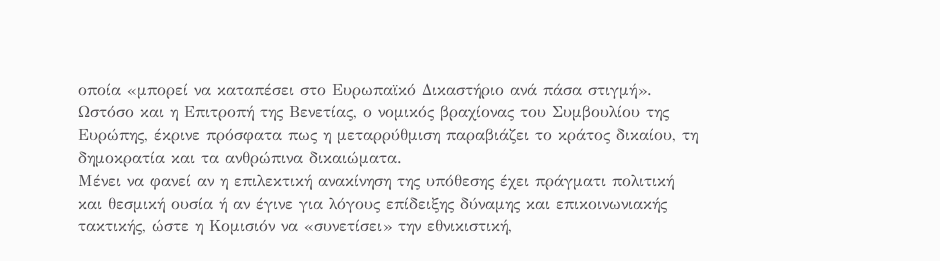οποία «μπορεί να καταπέσει στο Ευρωπαϊκό Δικαστήριο ανά πάσα στιγμή».
Ωστόσο και η Επιτροπή της Βενετίας, ο νομικός βραχίονας του Συμβουλίου της Ευρώπης, έκρινε πρόσφατα πως η μεταρρύθμιση παραβιάζει το κράτος δικαίου, τη δημοκρατία και τα ανθρώπινα δικαιώματα.
Μένει να φανεί αν η επιλεκτική ανακίνηση της υπόθεσης έχει πράγματι πολιτική και θεσμική ουσία ή αν έγινε για λόγους επίδειξης δύναμης και επικοινωνιακής τακτικής, ώστε η Κομισιόν να «συνετίσει» την εθνικιστική,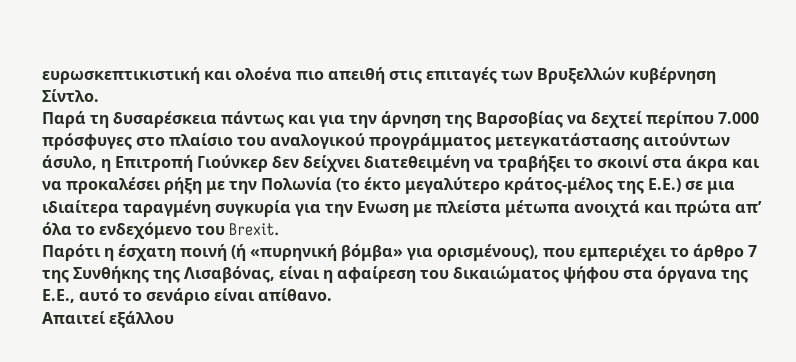ευρωσκεπτικιστική και ολοένα πιο απειθή στις επιταγές των Βρυξελλών κυβέρνηση Σίντλο.
Παρά τη δυσαρέσκεια πάντως και για την άρνηση της Βαρσοβίας να δεχτεί περίπου 7.000 πρόσφυγες στο πλαίσιο του αναλογικού προγράμματος μετεγκατάστασης αιτούντων άσυλο, η Επιτροπή Γιούνκερ δεν δείχνει διατεθειμένη να τραβήξει το σκοινί στα άκρα και να προκαλέσει ρήξη με την Πολωνία (το έκτο μεγαλύτερο κράτος-μέλος της Ε.Ε.) σε μια ιδιαίτερα ταραγμένη συγκυρία για την Ενωση με πλείστα μέτωπα ανοιχτά και πρώτα απ’ όλα το ενδεχόμενο του Brexit.
Παρότι η έσχατη ποινή (ή «πυρηνική βόμβα» για ορισμένους), που εμπεριέχει το άρθρο 7 της Συνθήκης της Λισαβόνας, είναι η αφαίρεση του δικαιώματος ψήφου στα όργανα της Ε.Ε., αυτό το σενάριο είναι απίθανο.
Απαιτεί εξάλλου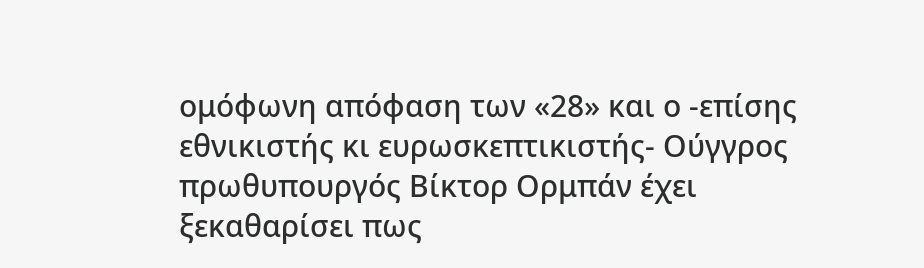ομόφωνη απόφαση των «28» και ο -επίσης εθνικιστής κι ευρωσκεπτικιστής- Ούγγρος πρωθυπουργός Βίκτορ Ορμπάν έχει ξεκαθαρίσει πως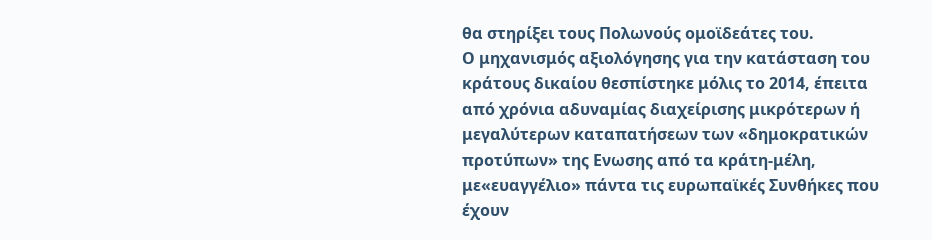θα στηρίξει τους Πολωνούς ομοϊδεάτες του.
Ο μηχανισμός αξιολόγησης για την κατάσταση του κράτους δικαίου θεσπίστηκε μόλις το 2014, έπειτα από χρόνια αδυναμίας διαχείρισης μικρότερων ή μεγαλύτερων καταπατήσεων των «δημοκρατικών προτύπων» της Ενωσης από τα κράτη-μέλη, με«ευαγγέλιο» πάντα τις ευρωπαϊκές Συνθήκες που έχουν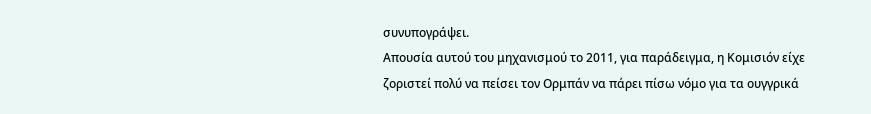συνυπογράψει.
Απουσία αυτού του μηχανισμού το 2011, για παράδειγμα, η Κομισιόν είχε ζοριστεί πολύ να πείσει τον Ορμπάν να πάρει πίσω νόμο για τα ουγγρικά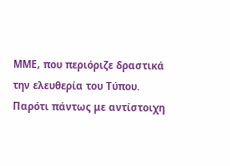ΜΜΕ, που περιόριζε δραστικά την ελευθερία του Τύπου.
Παρότι πάντως με αντίστοιχη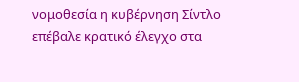νομοθεσία η κυβέρνηση Σίντλο επέβαλε κρατικό έλεγχο στα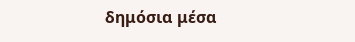δημόσια μέσα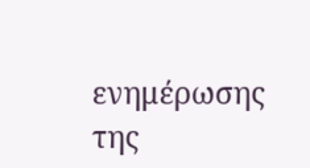ενημέρωσης της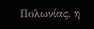Πολωνίας, η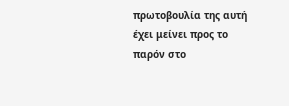πρωτοβουλία της αυτή έχει μείνει προς το παρόν στο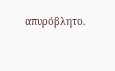απυρόβλητο.